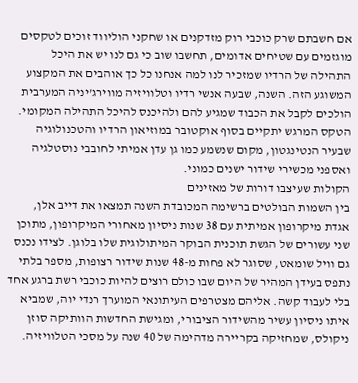אם חשבתם שרק כוכבי רוק מזדקנים או שחקני הוליווד זוכים לטקסים מוגזמים עם שטיחים אדומים, תחשבו שוב כי גם לנו יש את היכל התהילה של הרדיו שמזכיר לנו למה אנחנו כל כך אוהבים את המקצוע המשוגע הזה. השנה, שבעה אנשי רדיו וטלוויזיה מווירג'יניה המערבית הולכים לקבל את הכבוד שמגיע להם ולהיכנס להיכל התהילה המקומי. הטקס המרגש יתקיים בסוף אוקטובר במוזיאון הרדיו והטכנולוגיה שבעיר הנטינגטון, מקום שנשמע כמו גן עדן אמיתי לחובבי נוסטלגיה ואספני מכשירי שידור ישנים כמוני.
הקולות שעיצבו דורות של מאזינים
בין השמות הבולטים ברשימה המכובדת השנה תמצאו את דייב אלן, אגדת מיקרופון אמיתית עם 38 שנות ניסיון מאחורי המיקרופון, מתוכן שני עשורים של הגשת תוכנית הבוקר המיתולוגית שלו בלוגן. לצידו נכנס גם וויל שומאט, שסוגר לא פחות מ-48 שנות שידור רצופות, מספר בלתי נתפס בעידן המהיר של היום שבו כולם רוצים להיות כוכבי רשת ברגע אחד בלי לעבוד קשה. אליהם מצטרפים העיתונאי המוערך רנדי יוה, שמביא איתו ניסיון עשיר מהשידור הציבורי, ומגישת החדשות הוותיקה סוזן ניקולס, שמחזיקה בקריירה מדהימה של 40 שנה על מסכי הטלוויזיה.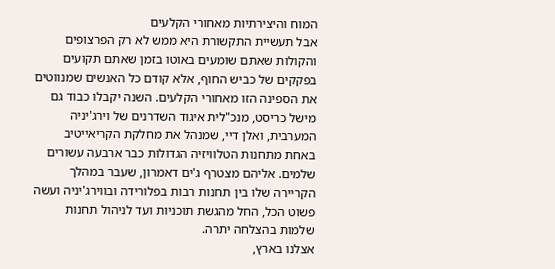המוח והיצירתיות מאחורי הקלעים
אבל תעשיית התקשורת היא ממש לא רק הפרצופים והקולות שאתם שומעים באוטו בזמן שאתם תקועים בפקקים של כביש החוף, אלא קודם כל האנשים שמנווטים את הספינה הזו מאחורי הקלעים. השנה יקבלו כבוד גם מישל כריסט, מנכ"לית איגוד השדרנים של וירג'יניה המערבית, ואלן דיי, שמנהל את מחלקת הקריאייטיב באחת מתחנות הטלוויזיה הגדולות כבר ארבעה עשורים שלמים. אליהם מצטרף ג'ים דאמרון, שעבר במהלך הקריירה שלו בין תחנות רבות בפלורידה ובווירג'יניה ועשה פשוט הכל, החל מהגשת תוכניות ועד לניהול תחנות שלמות בהצלחה יתרה.
אצלנו בארץ,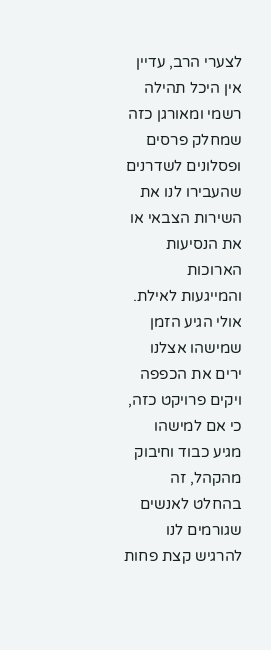לצערי הרב, עדיין אין היכל תהילה רשמי ומאורגן כזה שמחלק פרסים ופסלונים לשדרנים שהעבירו לנו את השירות הצבאי או את הנסיעות הארוכות והמייגעות לאילת. אולי הגיע הזמן שמישהו אצלנו ירים את הכפפה ויקים פרויקט כזה, כי אם למישהו מגיע כבוד וחיבוק מהקהל, זה בהחלט לאנשים שגורמים לנו להרגיש קצת פחות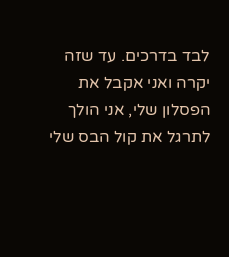לבד בדרכים. עד שזה יקרה ואני אקבל את הפסלון שלי, אני הולך לתרגל את קול הבס שלי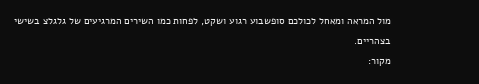מול המראה ומאחל לכולכם סופשבוע רגוע ושקט, לפחות כמו השירים המרגיעים של גלגלצ בשישי בצהריים.
מקור: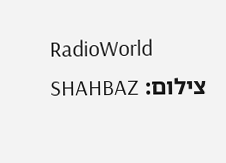RadioWorld
צילום: SHAHBAZ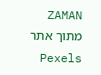ZAMAN מתוך אתר Pexels